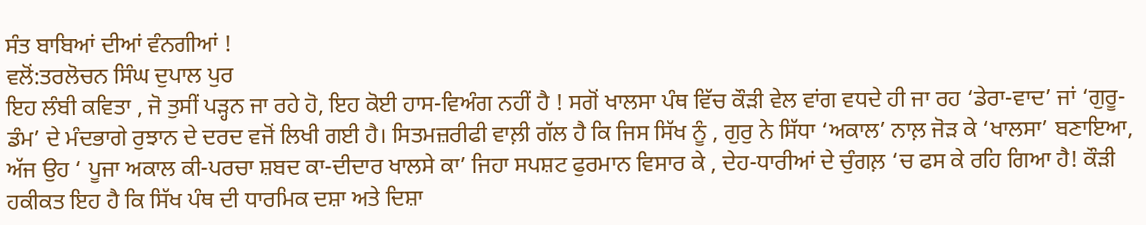ਸੰਤ ਬਾਬਿਆਂ ਦੀਆਂ ਵੰਨਗੀਆਂ !
ਵਲੋਂ:ਤਰਲੋਚਨ ਸਿੰਘ ਦੁਪਾਲ ਪੁਰ
ਇਹ ਲੰਬੀ ਕਵਿਤਾ , ਜੋ ਤੁਸੀਂ ਪੜ੍ਹਨ ਜਾ ਰਹੇ ਹੋ, ਇਹ ਕੋਈ ਹਾਸ-ਵਿਅੰਗ ਨਹੀਂ ਹੈ ! ਸਗੋਂ ਖਾਲਸਾ ਪੰਥ ਵਿੱਚ ਕੌੜੀ ਵੇਲ ਵਾਂਗ ਵਧਦੇ ਹੀ ਜਾ ਰਹ ‘ਡੇਰਾ-ਵਾਦ’ ਜਾਂ ‘ਗੁਰੂ-ਡੰਮ’ ਦੇ ਮੰਦਭਾਗੇ ਰੁਝਾਨ ਦੇ ਦਰਦ ਵਜੋਂ ਲਿਖੀ ਗਈ ਹੈ। ਸਿਤਮਜ਼ਰੀਫੀ ਵਾਲ਼ੀ ਗੱਲ ਹੈ ਕਿ ਜਿਸ ਸਿੱਖ ਨੂੰ , ਗੁਰੁ ਨੇ ਸਿੱਧਾ ‘ਅਕਾਲ’ ਨਾਲ਼ ਜੋੜ ਕੇ ‘ਖਾਲਸਾ’ ਬਣਾਇਆ, ਅੱਜ ਉਹ ‘ ਪੂਜਾ ਅਕਾਲ ਕੀ-ਪਰਚਾ ਸ਼ਬਦ ਕਾ-ਦੀਦਾਰ ਖਾਲਸੇ ਕਾ’ ਜਿਹਾ ਸਪਸ਼ਟ ਫੁਰਮਾਨ ਵਿਸਾਰ ਕੇ , ਦੇਹ-ਧਾਰੀਆਂ ਦੇ ਚੁੰਗਲ਼ ‘ਚ ਫਸ ਕੇ ਰਹਿ ਗਿਆ ਹੈ! ਕੌੜੀ ਹਕੀਕਤ ਇਹ ਹੈ ਕਿ ਸਿੱਖ ਪੰਥ ਦੀ ਧਾਰਮਿਕ ਦਸ਼ਾ ਅਤੇ ਦਿਸ਼ਾ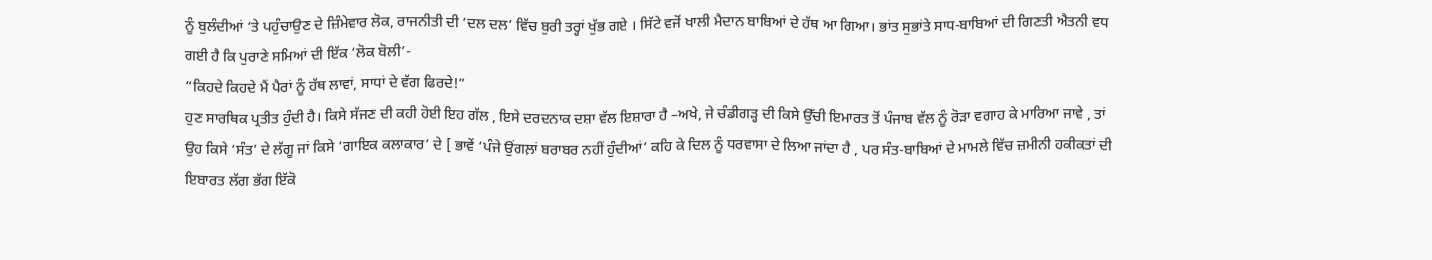ਨੂੰ ਬੁਲੰਦੀਆਂ ‘ਤੇ ਪਹੁੰਚਾਉਣ ਦੇ ਜ਼ਿੰਮੇਵਾਰ ਲੋਕ, ਰਾਜਨੀਤੀ ਦੀ ‘ਦਲ ਦਲ’ ਵਿੱਚ ਬੁਰੀ ਤਰ੍ਹਾਂ ਖੁੱਭ ਗਏ । ਸਿੱਟੇ ਵਜੋਂ ਖਾਲੀ ਮੈਦਾਨ ਬਾਬਿਆਂ ਦੇ ਹੱਥ ਆ ਗਿਆ। ਭਾਂਤ ਸੁਭਾਂਤੇ ਸਾਧ-ਬਾਬਿਆਂ ਦੀ ਗਿਣਤੀ ਐਤਨੀ ਵਧ ਗਈ ਹੈ ਕਿ ਪੁਰਾਣੇ ਸਮਿਆਂ ਦੀ ਇੱਕ ‘ਲੋਕ ਬੋਲੀ’-
“ਕਿਹਦੇ ਕਿਹਦੇ ਮੈਂ ਪੈਰਾਂ ਨੂੰ ਹੱਥ ਲਾਵਾਂ, ਸਾਧਾਂ ਦੇ ਵੱਗ ਫਿਰਦੇ!”
ਹੁਣ ਸਾਰਥਿਕ ਪ੍ਰਤੀਤ ਹੁੰਦੀ ਹੈ। ਕਿਸੇ ਸੱਜਣ ਦੀ ਕਹੀ ਹੋਈ ਇਹ ਗੱਲ , ਇਸੇ ਦਰਦਨਾਕ ਦਸ਼ਾ ਵੱਲ ਇਸ਼ਾਰਾ ਹੈ –ਅਖੇ, ਜੇ ਚੰਡੀਗੜ੍ਹ ਦੀ ਕਿਸੇ ਉੱਚੀ ਇਮਾਰਤ ਤੋਂ ਪੰਜਾਬ ਵੱਲ ਨੂੰ ਰੋੜਾ ਵਗਾਹ ਕੇ ਮਾਰਿਆ ਜਾਵੇ , ਤਾਂ ਉਹ ਕਿਸੇ ‘ਸੰਤ’ ਦੇ ਲੱਗੂ ਜਾਂ ਕਿਸੇ ‘ਗਾਇਕ ਕਲਾਕਾਰ’ ਦੇ [ ਭਾਵੇਂ ‘ਪੰਜੇ ਉਂਗਲ਼ਾਂ ਬਰਾਬਰ ਨਹੀਂ ਹੁੰਦੀਆਂ’ ਕਹਿ ਕੇ ਦਿਲ ਨੂੰ ਧਰਵਾਸਾ ਦੇ ਲਿਆ ਜਾਂਦਾ ਹੈ , ਪਰ ਸੰਤ-ਬਾਬਿਆਂ ਦੇ ਮਾਮਲੇ ਵਿੱਚ ਜ਼ਮੀਨੀ ਹਕੀਕਤਾਂ ਦੀ ਇਬਾਰਤ ਲੱਗ ਭੱਗ ਇੱਕੋ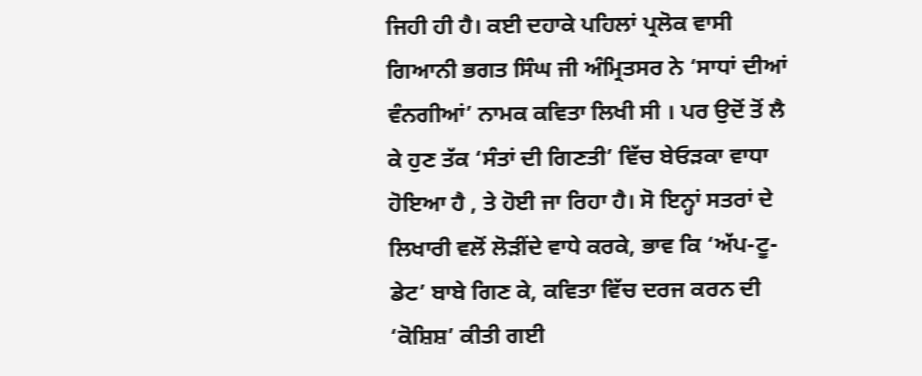ਜਿਹੀ ਹੀ ਹੈ। ਕਈ ਦਹਾਕੇ ਪਹਿਲਾਂ ਪ੍ਰਲੋਕ ਵਾਸੀ ਗਿਆਨੀ ਭਗਤ ਸਿੰਘ ਜੀ ਅੰਮ੍ਰਿਤਸਰ ਨੇ ‘ਸਾਧਾਂ ਦੀਆਂ ਵੰਨਗੀਆਂ’ ਨਾਮਕ ਕਵਿਤਾ ਲਿਖੀ ਸੀ । ਪਰ ਉਦੋਂ ਤੋਂ ਲੈ ਕੇ ਹੁਣ ਤੱਕ ‘ਸੰਤਾਂ ਦੀ ਗਿਣਤੀ’ ਵਿੱਚ ਬੇਓੜਕਾ ਵਾਧਾ ਹੋਇਆ ਹੈ , ਤੇ ਹੋਈ ਜਾ ਰਿਹਾ ਹੈ। ਸੋ ਇਨ੍ਹਾਂ ਸਤਰਾਂ ਦੇ ਲਿਖਾਰੀ ਵਲੋਂ ਲੋੜੀਂਦੇ ਵਾਧੇ ਕਰਕੇ, ਭਾਵ ਕਿ ‘ਅੱਪ-ਟੂ-ਡੇਟ’ ਬਾਬੇ ਗਿਣ ਕੇ, ਕਵਿਤਾ ਵਿੱਚ ਦਰਜ ਕਰਨ ਦੀ ‘ਕੋਸ਼ਿਸ਼’ ਕੀਤੀ ਗਈ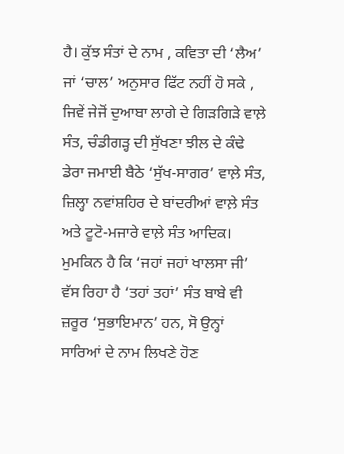ਹੈ। ਕੁੱਝ ਸੰਤਾਂ ਦੇ ਨਾਮ , ਕਵਿਤਾ ਦੀ ‘ਲੈਅ’ ਜਾਂ ‘ਚਾਲ’ ਅਨੁਸਾਰ ਫਿੱਟ ਨਹੀਂ ਹੋ ਸਕੇ , ਜਿਵੇਂ ਜੇਜੋਂ ਦੁਆਬਾ ਲਾਗੇ ਦੇ ਗਿੜਗਿੜੇ ਵਾਲ਼ੇ ਸੰਤ, ਚੰਡੀਗੜ੍ਹ ਦੀ ਸੁੱਖਣਾ ਝੀਲ ਦੇ ਕੰਢੇ ਡੇਰਾ ਜਮਾਈ ਬੈਠੇ ‘ਸੁੱਖ-ਸਾਗਰ’ ਵਾਲ਼ੇ ਸੰਤ, ਜ਼ਿਲ੍ਹਾ ਨਵਾਂਸ਼ਹਿਰ ਦੇ ਬਾਂਦਰੀਆਂ ਵਾਲ਼ੇ ਸੰਤ ਅਤੇ ਟੂਟੋ-ਮਜਾਰੇ ਵਾਲ਼ੇ ਸੰਤ ਆਦਿਕ।
ਮੁਮਕਿਨ ਹੈ ਕਿ ‘ਜਹਾਂ ਜਹਾਂ ਖਾਲਸਾ ਜੀ’ ਵੱਸ ਰਿਹਾ ਹੈ ‘ਤਹਾਂ ਤਹਾਂ’ ਸੰਤ ਬਾਬੇ ਵੀ ਜ਼ਰੂਰ ‘ਸੁਭਾਇਮਾਨ’ ਹਨ, ਸੋ ਉਨ੍ਹਾਂ ਸਾਰਿਆਂ ਦੇ ਨਾਮ ਲਿਖਣੇ ਹੋਣ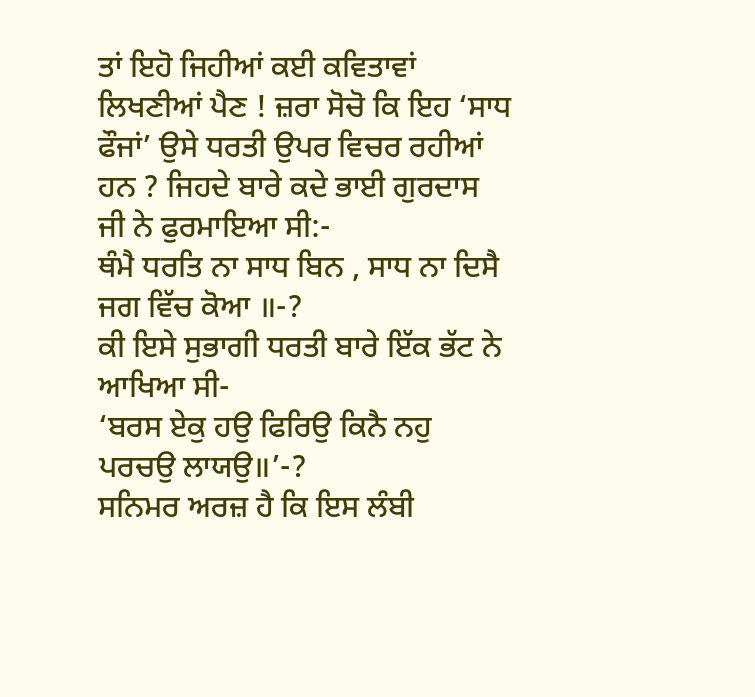ਤਾਂ ਇਹੋ ਜਿਹੀਆਂ ਕਈ ਕਵਿਤਾਵਾਂ ਲਿਖਣੀਆਂ ਪੈਣ ! ਜ਼ਰਾ ਸੋਚੋ ਕਿ ਇਹ ‘ਸਾਧ ਫੌਜਾਂ’ ਉਸੇ ਧਰਤੀ ਉਪਰ ਵਿਚਰ ਰਹੀਆਂ ਹਨ ? ਜਿਹਦੇ ਬਾਰੇ ਕਦੇ ਭਾਈ ਗੁਰਦਾਸ ਜੀ ਨੇ ਫੁਰਮਾਇਆ ਸੀ:-
ਥੰਮੈ ਧਰਤਿ ਨਾ ਸਾਧ ਬਿਨ , ਸਾਧ ਨਾ ਦਿਸੈ ਜਗ ਵਿੱਚ ਕੋਆ ॥-?
ਕੀ ਇਸੇ ਸੁਭਾਗੀ ਧਰਤੀ ਬਾਰੇ ਇੱਕ ਭੱਟ ਨੇ ਆਖਿਆ ਸੀ-
‘ਬਰਸ ਏਕੁ ਹਉ ਫਿਰਿਉ ਕਿਨੈ ਨਹੁ ਪਰਚਉ ਲਾਯਉ॥’-?
ਸਨਿਮਰ ਅਰਜ਼ ਹੈ ਕਿ ਇਸ ਲੰਬੀ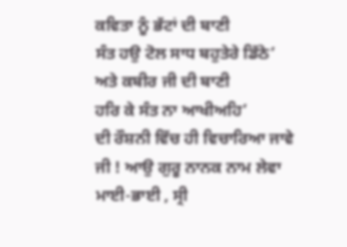ਕਵਿਤਾ ਨੂੰ ਭੱਟਾਂ ਦੀ ਬਾਣੀ
ਸੰਤ ਹਉ ਟੋਲ ਸਾਧ ਬਹੁਤੇਰੇ ਡਿੱਠੇ’
ਅਤੇ ਕਬੀਰ ਜੀ ਦੀ ਬਾਣੀ
ਹਰਿ ਕੇ ਸੰਤ ਨਾ ਆਖੀਅਹਿ’
ਦੀ ਰੌਸ਼ਨੀ ਵਿੱਚ ਹੀ ਵਿਚਾਰਿਆ ਜਾਵੇ ਜੀ ! ਆਉ ਗੁਰੂ ਨਾਨਕ ਨਾਮ ਲੇਵਾ ਮਾਈ-ਭਾਈ , ਸ੍ਰੀ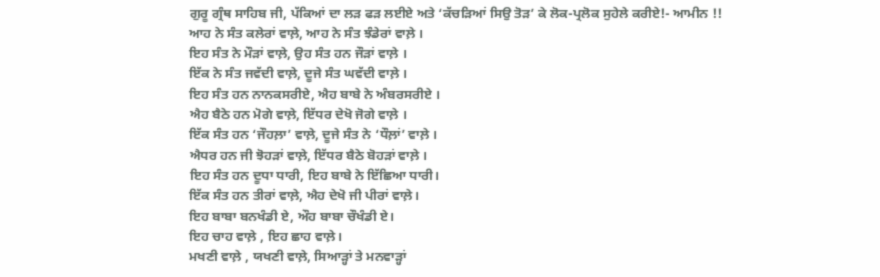ਗੁਰੂ ਗ੍ਰੰਥ ਸਾਹਿਬ ਜੀ, ਪੱਕਿਆਂ ਦਾ ਲੜ ਫੜ ਲਈਏ ਅਤੇ ‘ਕੱਚੜਿਆਂ ਸਿਉ ਤੋੜ’ ਕੇ ਲੋਕ-ਪ੍ਰਲੋਕ ਸੁਹੇਲੇ ਕਰੀਏ!- ਆਮੀਨ !!
ਆਹ ਨੇ ਸੰਤ ਕਲੇਰਾਂ ਵਾਲ਼ੇ, ਆਹ ਨੇ ਸੰਤ ਝੰਡੇਰਾਂ ਵਾਲ਼ੇ ।
ਇਹ ਸੰਤ ਨੇ ਮੌੜਾਂ ਵਾਲ਼ੇ, ਉਹ ਸੰਤ ਹਨ ਜੌੜਾਂ ਵਾਲ਼ੇ ।
ਇੱਕ ਨੇ ਸੰਤ ਜਵੱਦੀ ਵਾਲ਼ੇ, ਦੂਜੇ ਸੰਤ ਘਵੱਦੀ ਵਾਲ਼ੇ ।
ਇਹ ਸੰਤ ਹਨ ਨਾਨਕਸਰੀਏ, ਐਹ ਬਾਬੇ ਨੇ ਅੰਬਰਸਰੀਏ ।
ਐਹ ਬੈਠੇ ਹਨ ਮੋਗੇ ਵਾਲ਼ੇ, ਇੱਧਰ ਦੇਖੋ ਜੋਗੇ ਵਾਲ਼ੇ ।
ਇੱਕ ਸੰਤ ਹਨ ‘ਜੌਹਲ਼ਾ’ ਵਾਲ਼ੇ, ਦੂਜੇ ਸੰਤ ਨੇ ‘ਧੌਲ਼ਾਂ’ ਵਾਲ਼ੇ ।
ਐਧਰ ਹਨ ਜੀ ਝੋਹੜਾਂ ਵਾਲ਼ੇ, ਇੱਧਰ ਬੈਠੇ ਬੋਹੜਾਂ ਵਾਲ਼ੇ ।
ਇਹ ਸੰਤ ਹਨ ਦੂਧਾ ਧਾਰੀ, ਇਹ ਬਾਬੇ ਨੇ ਇੱਛਿਆ ਧਾਰੀ।
ਇੱਕ ਸੰਤ ਹਨ ਤੀਰਾਂ ਵਾਲ਼ੇ, ਐਹ ਦੇਖੋ ਜੀ ਪੀਰਾਂ ਵਾਲ਼ੇ।
ਇਹ ਬਾਬਾ ਬਨਖੰਡੀ ਏ, ਔਹ ਬਾਬਾ ਚੌਖੰਡੀ ਏ।
ਇਹ ਚਾਹ ਵਾਲ਼ੇ , ਇਹ ਛਾਹ ਵਾਲ਼ੇ।
ਮਖਣੀ ਵਾਲ਼ੇ , ਯਖਣੀ ਵਾਲ਼ੇ, ਸਿਆੜ੍ਹਾਂ ਤੇ ਮਨਵਾੜ੍ਹਾਂ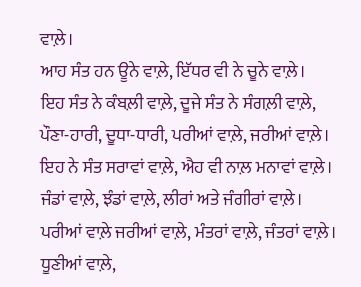ਵਾਲ਼ੇ।
ਆਹ ਸੰਤ ਹਨ ਊਨੇ ਵਾਲ਼ੇ, ਇੱਧਰ ਵੀ ਨੇ ਚੂਨੇ ਵਾਲ਼ੇ।
ਇਹ ਸੰਤ ਨੇ ਕੰਬਲ਼ੀ ਵਾਲ਼ੇ, ਦੂਜੇ ਸੰਤ ਨੇ ਸੰਗਲ਼ੀ ਵਾਲ਼ੇ,
ਪੌਣਾ-ਹਾਰੀ, ਦੂਧਾ-ਧਾਰੀ, ਪਰੀਆਂ ਵਾਲ਼ੇ, ਜਰੀਆਂ ਵਾਲ਼ੇ।
ਇਹ ਨੇ ਸੰਤ ਸਰਾਵਾਂ ਵਾਲ਼ੇ, ਐਹ ਵੀ ਨਾਲ਼ ਮਨਾਵਾਂ ਵਾਲ਼ੇ।
ਜੰਡਾਂ ਵਾਲ਼ੇ, ਝੰਡਾਂ ਵਾਲ਼ੇ, ਲੀਰਾਂ ਅਤੇ ਜੰਗੀਰਾਂ ਵਾਲ਼ੇ।
ਪਰੀਆਂ ਵਾਲ਼ੇ ਜਰੀਆਂ ਵਾਲ਼ੇ, ਮੰਤਰਾਂ ਵਾਲ਼ੇ, ਜੰਤਰਾਂ ਵਾਲ਼ੇ।
ਧੂਣੀਆਂ ਵਾਲ਼ੇ,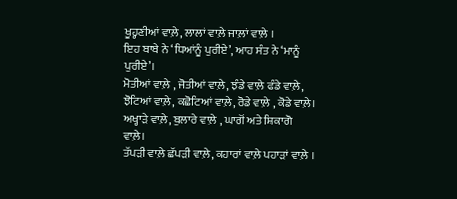ਖੂਹ੍ਹਣੀਆਂ ਵਾਲ਼ੇ, ਲਾਲਾਂ ਵਾਲ਼ੇ ਜਾਲ਼ਾਂ ਵਾਲ਼ੇ ।
ਇਹ ਬਾਬੇ ਨੇ ‘ਧਿਆਂਨੂੰ ਪੁਰੀਏ’, ਆਹ ਸੰਤ ਨੇ ‘ਮਾਨੂੰ ਪੁਰੀਏ’।
ਮੋਤੀਆਂ ਵਾਲ਼ੇ , ਜੋਤੀਆਂ ਵਾਲ਼ੇ, ਝੰਡੇ ਵਾਲ਼ੇ ਫੰਡੇ ਵਾਲ਼ੇ,
ਝੋਟਿਆਂ ਵਾਲ਼ੇ, ਕਛੋਟਿਆਂ ਵਾਲ਼ੇ, ਰੋਡੇ ਵਾਲ਼ੇ , ਕੋਡੇ ਵਾਲ਼ੇ।
ਅਖ੍ਹਾੜੇ ਵਾਲ਼ੇ, ਬੁਲਾਰੇ ਵਾਲ਼ੇ , ਘਾਗੋਂ ਅਤੇ ਸ਼ਿਕਾਗੋ ਵਾਲ਼ੇ।
ਤੱਪੜੀ ਵਾਲ਼ੇ ਛੱਪੜੀ ਵਾਲ਼ੇ, ਕਹਾਰਾਂ ਵਾਲ਼ੇ ਪਹਾੜਾਂ ਵਾਲ਼ੇ ।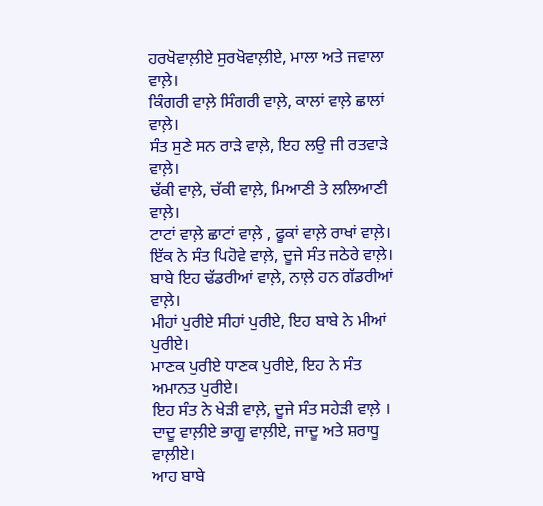ਹਰਖੋਵਾਲ਼ੀਏ ਸੁਰਖੋਵਾਲ਼ੀਏ, ਮਾਲਾ ਅਤੇ ਜਵਾਲਾ ਵਾਲ਼ੇ।
ਕਿੰਗਰੀ ਵਾਲ਼ੇ ਸਿੰਗਰੀ ਵਾਲ਼ੇ, ਕਾਲਾਂ ਵਾਲ਼ੇ ਛਾਲਾਂ ਵਾਲ਼ੇ।
ਸੰਤ ਸੁਣੇ ਸਨ ਰਾੜੇ ਵਾਲ਼ੇ, ਇਹ ਲਉ ਜੀ ਰਤਵਾੜੇ ਵਾਲ਼ੇ।
ਢੱਕੀ ਵਾਲ਼ੇ, ਚੱਕੀ ਵਾਲ਼ੇ, ਮਿਆਣੀ ਤੇ ਲਲਿਆਣੀ ਵਾਲ਼ੇ।
ਟਾਟਾਂ ਵਾਲ਼ੇ ਛਾਟਾਂ ਵਾਲ਼ੇ , ਫੂਕਾਂ ਵਾਲ਼ੇ ਰਾਖਾਂ ਵਾਲ਼ੇ।
ਇੱਕ ਨੇ ਸੰਤ ਪਿਹੋਵੇ ਵਾਲ਼ੇ, ਦੂਜੇ ਸੰਤ ਜਠੇਰੇ ਵਾਲ਼ੇ।
ਬਾਬੇ ਇਹ ਢੱਡਰੀਆਂ ਵਾਲ਼ੇ, ਨਾਲ਼ੇ ਹਨ ਗੱਡਰੀਆਂ ਵਾਲ਼ੇ।
ਮੀਹਾਂ ਪੁਰੀਏ ਸੀਹਾਂ ਪੁਰੀਏ, ਇਹ ਬਾਬੇ ਨੇ ਮੀਆਂ ਪੁਰੀਏ।
ਮਾਣਕ ਪੁਰੀਏ ਧਾਣਕ ਪੁਰੀਏ, ਇਹ ਨੇ ਸੰਤ ਅਮਾਨਤ ਪੁਰੀਏ।
ਇਹ ਸੰਤ ਨੇ ਖੇੜੀ ਵਾਲ਼ੇ, ਦੂਜੇ ਸੰਤ ਸਹੇੜੀ ਵਾਲ਼ੇ ।
ਦਾਦੂ ਵਾਲ਼ੀਏ ਭਾਗੂ ਵਾਲ਼ੀਏ, ਜਾਦੂ ਅਤੇ ਸ਼ਰਾਧੂ ਵਾਲ਼ੀਏ।
ਆਹ ਬਾਬੇ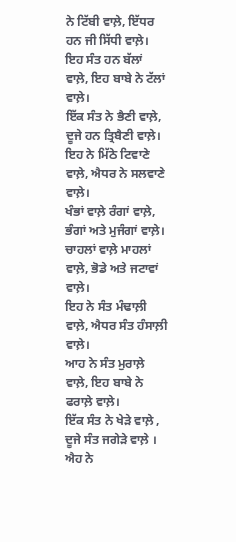ਨੇ ਟਿੱਬੀ ਵਾਲ਼ੇ, ਇੱਧਰ ਹਨ ਜੀ ਸਿੱਧੀ ਵਾਲ਼ੇ।
ਇਹ ਸੰਤ ਹਨ ਬੱਲਾਂ ਵਾਲ਼ੇ, ਇਹ ਬਾਬੇ ਨੇ ਟੱਲਾਂ ਵਾਲ਼ੇ।
ਇੱਕ ਸੰਤ ਨੇ ਭੈਣੀ ਵਾਲ਼ੇ, ਦੂਜੇ ਹਨ ਤ੍ਰਿਬੈਣੀ ਵਾਲ਼ੇ।
ਇਹ ਨੇ ਮਿੱਠੇ ਟਿਵਾਣੇ ਵਾਲ਼ੇ, ਐਧਰ ਨੇ ਸਲਵਾਣੇ ਵਾਲ਼ੇ।
ਖੰਭਾਂ ਵਾਲ਼ੇ ਰੰਗਾਂ ਵਾਲ਼ੇ, ਭੰਗਾਂ ਅਤੇ ਮੁਜੰਗਾਂ ਵਾਲ਼ੇ।
ਚਾਹਲਾਂ ਵਾਲ਼ੇ ਮਾਹਲਾਂ ਵਾਲ਼ੇ, ਭੋਡੇ ਅਤੇ ਜਟਾਵਾਂ ਵਾਲ਼ੇ।
ਇਹ ਨੇ ਸੰਤ ਮੰਢਾਲ਼ੀ ਵਾਲ਼ੇ, ਐਧਰ ਸੰਤ ਹੰਸਾਲ਼ੀ ਵਾਲ਼ੇ।
ਆਹ ਨੇ ਸੰਤ ਮੁਰਾਲ਼ੇ ਵਾਲ਼ੇ, ਇਹ ਬਾਬੇ ਨੇ ਫਰਾਲ਼ੇ ਵਾਲ਼ੇ।
ਇੱਕ ਸੰਤ ਨੇ ਖੇੜੇ ਵਾਲ਼ੇ , ਦੂਜੇ ਸੰਤ ਜਗੇੜੇ ਵਾਲ਼ੇ ।
ਐਹ ਨੇ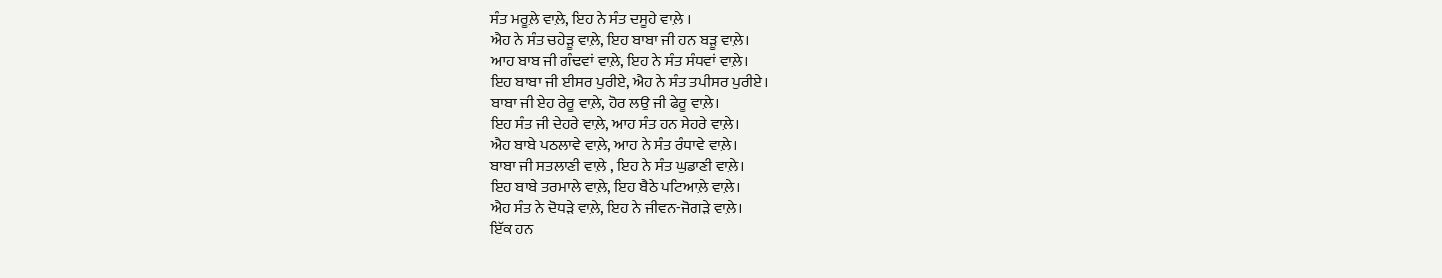ਸੰਤ ਮਰੂਲ਼ੇ ਵਾਲ਼ੇ, ਇਹ ਨੇ ਸੰਤ ਦਸੂਹੇ ਵਾਲ਼ੇ ।
ਐਹ ਨੇ ਸੰਤ ਚਹੇੜੂ ਵਾਲ਼ੇ, ਇਹ ਬਾਬਾ ਜੀ ਹਨ ਬੜੂ ਵਾਲ਼ੇ।
ਆਹ ਬਾਬ ਜੀ ਗੰਢਵਾਂ ਵਾਲ਼ੇ, ਇਹ ਨੇ ਸੰਤ ਸੰਧਵਾਂ ਵਾਲ਼ੇ।
ਇਹ ਬਾਬਾ ਜੀ ਈਸਰ ਪੁਰੀਏ, ਐਹ ਨੇ ਸੰਤ ਤਪੀਸਰ ਪੁਰੀਏ।
ਬਾਬਾ ਜੀ ਏਹ ਰੇਰੂ ਵਾਲ਼ੇ, ਹੋਰ ਲਉ ਜੀ ਫੇਰੂ ਵਾਲ਼ੇ।
ਇਹ ਸੰਤ ਜੀ ਦੇਹਰੇ ਵਾਲ਼ੇ, ਆਹ ਸੰਤ ਹਨ ਸੇਹਰੇ ਵਾਲ਼ੇ।
ਐਹ ਬਾਬੇ ਪਠਲਾਵੇ ਵਾਲ਼ੇ, ਆਹ ਨੇ ਸੰਤ ਰੰਧਾਵੇ ਵਾਲ਼ੇ।
ਬਾਬਾ ਜੀ ਸਤਲਾਣੀ ਵਾਲ਼ੇ , ਇਹ ਨੇ ਸੰਤ ਘੁਡਾਣੀ ਵਾਲ਼ੇ।
ਇਹ ਬਾਬੇ ਤਰਮਾਲੇ ਵਾਲ਼ੇ, ਇਹ ਬੈਠੇ ਪਟਿਆਲ਼ੇ ਵਾਲ਼ੇ।
ਐਹ ਸੰਤ ਨੇ ਦੋਧੜੇ ਵਾਲ਼ੇ, ਇਹ ਨੇ ਜੀਵਨ-ਜੋਗੜੇ ਵਾਲ਼ੇ।
ਇੱਕ ਹਨ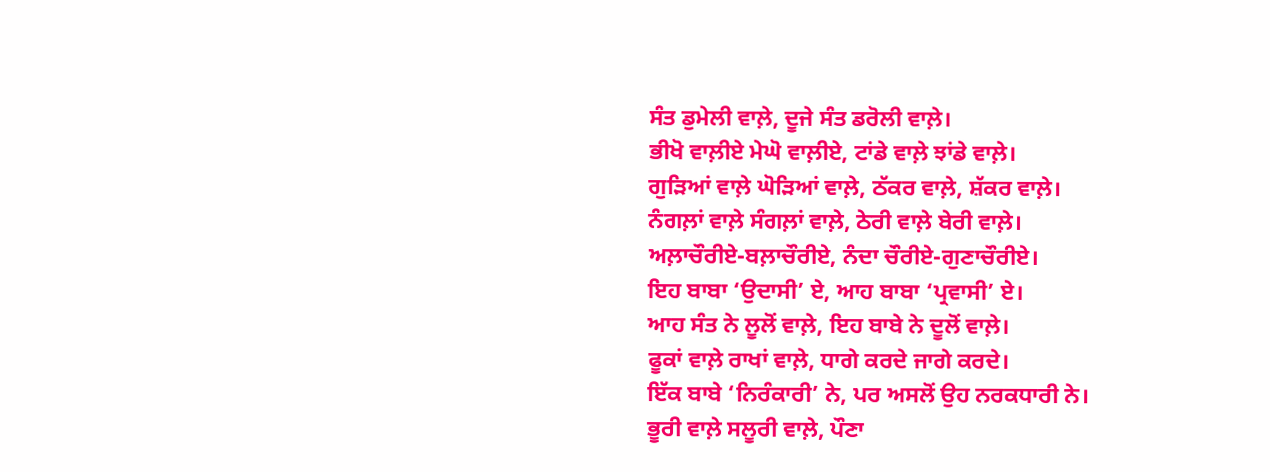ਸੰਤ ਡੁਮੇਲੀ ਵਾਲ਼ੇ, ਦੂਜੇ ਸੰਤ ਡਰੋਲੀ ਵਾਲ਼ੇ।
ਭੀਖੋ ਵਾਲ਼ੀਏ ਮੇਘੋ ਵਾਲ਼ੀਏ, ਟਾਂਡੇ ਵਾਲ਼ੇ ਝਾਂਡੇ ਵਾਲ਼ੇ।
ਗੁੜਿਆਂ ਵਾਲ਼ੇ ਘੋੜਿਆਂ ਵਾਲ਼ੇ, ਠੱਕਰ ਵਾਲ਼ੇ, ਸ਼ੱਕਰ ਵਾਲ਼ੇ।
ਨੰਗਲ਼ਾਂ ਵਾਲ਼ੇ ਸੰਗਲ਼ਾਂ ਵਾਲ਼ੇ, ਠੇਰੀ ਵਾਲ਼ੇ ਬੇਰੀ ਵਾਲ਼ੇ।
ਅਲ਼ਾਚੌਰੀਏ-ਬਲ਼ਾਚੌਰੀਏ, ਨੰਦਾ ਚੌਰੀਏ-ਗੁਣਾਚੌਰੀਏ।
ਇਹ ਬਾਬਾ ‘ਉਦਾਸੀ’ ਏ, ਆਹ ਬਾਬਾ ‘ਪ੍ਰਵਾਸੀ’ ਏ।
ਆਹ ਸੰਤ ਨੇ ਲੂਲੋਂ ਵਾਲ਼ੇ, ਇਹ ਬਾਬੇ ਨੇ ਦੂਲੋਂ ਵਾਲ਼ੇ।
ਫੂਕਾਂ ਵਾਲ਼ੇ ਰਾਖਾਂ ਵਾਲ਼ੇ, ਧਾਗੇ ਕਰਦੇ ਜਾਗੇ ਕਰਦੇ।
ਇੱਕ ਬਾਬੇ ‘ਨਿਰੰਕਾਰੀ’ ਨੇ, ਪਰ ਅਸਲੋਂ ਉਹ ਨਰਕਧਾਰੀ ਨੇ।
ਭੂਰੀ ਵਾਲ਼ੇ ਸਲੂਰੀ ਵਾਲ਼ੇ, ਪੌਣਾ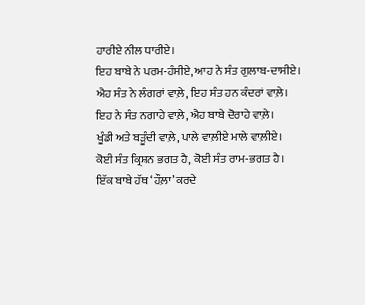ਹਾਰੀਏ ਨੀਲ ਧਾਰੀਏ।
ਇਹ ਬਾਬੇ ਨੇ ਪਰਮ-ਹੰਸੀਏ, ਆਹ ਨੇ ਸੰਤ ਗੁਲਾਬ-ਦਾਸੀਏ।
ਐਹ ਸੰਤ ਨੇ ਲੰਗਰਾਂ ਵਾਲ਼ੇ, ਇਹ ਸੰਤ ਹਨ ਕੰਦਰਾਂ ਵਾਲ਼ੇ।
ਇਹ ਨੇ ਸੰਤ ਨਗਾਹੇ ਵਾਲ਼ੇ, ਐਹ ਬਾਬੇ ਦੋਰਾਹੇ ਵਾਲ਼ੇ।
ਖੂੰਡੀ ਅਤੇ ਬੜੂੰਦੀ ਵਾਲ਼ੇ, ਪਾਲੇ ਵਾਲ਼ੀਏ ਮਾਲੇ ਵਾਲ਼ੀਏ।
ਕੋਈ ਸੰਤ ਕ੍ਰਿਸ਼ਨ ਭਗਤ ਹੈ, ਕੋਈ ਸੰਤ ਰਾਮ-ਭਗਤ ਹੈ।
ਇੱਕ ਬਾਬੇ ਹੱਥ ‘ਹੌਲ਼ਾ’ ਕਰਦੇ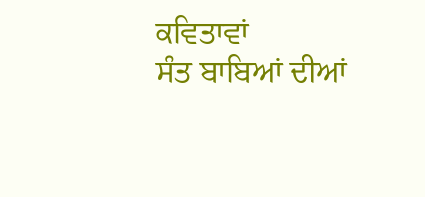ਕਵਿਤਾਵਾਂ
ਸੰਤ ਬਾਬਿਆਂ ਦੀਆਂ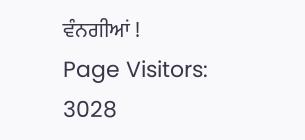ਵੰਨਗੀਆਂ !
Page Visitors: 3028